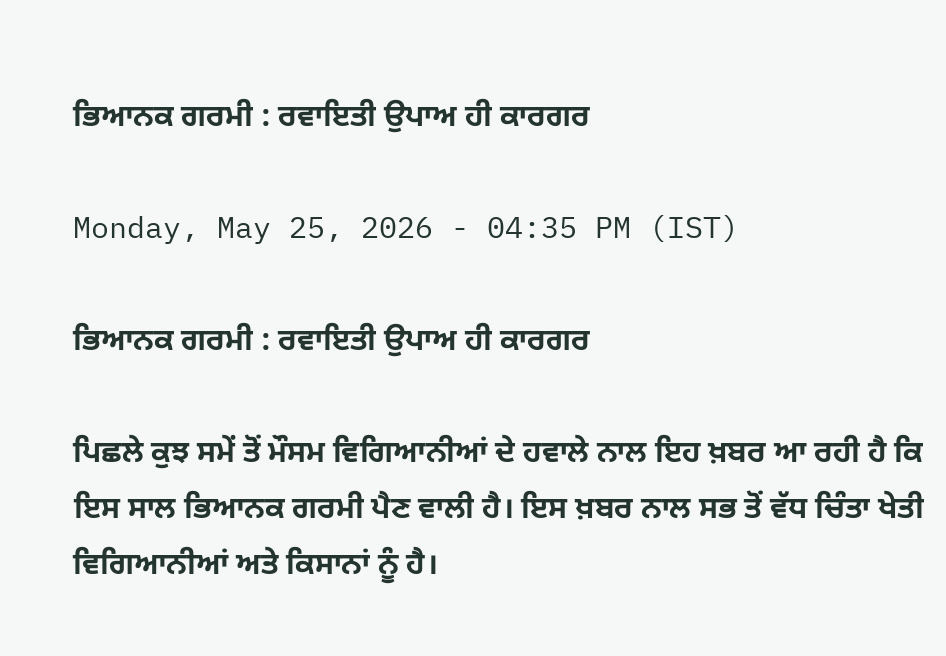ਭਿਆਨਕ ਗਰਮੀ : ਰਵਾਇਤੀ ਉਪਾਅ ਹੀ ਕਾਰਗਰ

Monday, May 25, 2026 - 04:35 PM (IST)

ਭਿਆਨਕ ਗਰਮੀ : ਰਵਾਇਤੀ ਉਪਾਅ ਹੀ ਕਾਰਗਰ

ਪਿਛਲੇ ਕੁਝ ਸਮੇਂ ਤੋਂ ਮੌਸਮ ਵਿਗਿਆਨੀਆਂ ਦੇ ਹਵਾਲੇ ਨਾਲ ਇਹ ਖ਼ਬਰ ਆ ਰਹੀ ਹੈ ਕਿ ਇਸ ਸਾਲ ਭਿਆਨਕ ਗਰਮੀ ਪੈਣ ਵਾਲੀ ਹੈ। ਇਸ ਖ਼ਬਰ ਨਾਲ ਸਭ ਤੋਂ ਵੱਧ ਚਿੰਤਾ ਖੇਤੀ ਵਿਗਿਆਨੀਆਂ ਅਤੇ ਕਿਸਾਨਾਂ ਨੂੰ ਹੈ।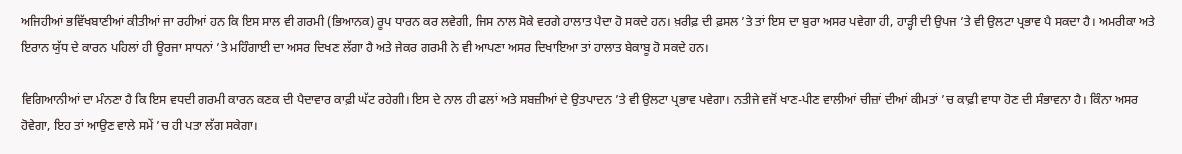ਅਜਿਹੀਆਂ ਭਵਿੱਖਬਾਣੀਆਂ ਕੀਤੀਆਂ ਜਾ ਰਹੀਆਂ ਹਨ ਕਿ ਇਸ ਸਾਲ ਵੀ ਗਰਮੀ (ਭਿਆਨਕ) ਰੂਪ ਧਾਰਨ ਕਰ ਲਵੇਗੀ, ਜਿਸ ਨਾਲ ਸੋਕੇ ਵਰਗੇ ਹਾਲਾਤ ਪੈਦਾ ਹੋ ਸਕਦੇ ਹਨ। ਖ਼ਰੀਫ਼ ਦੀ ਫ਼ਸਲ ’ਤੇ ਤਾਂ ਇਸ ਦਾ ਬੁਰਾ ਅਸਰ ਪਵੇਗਾ ਹੀ, ਹਾੜ੍ਹੀ ਦੀ ਉਪਜ ’ਤੇ ਵੀ ਉਲਟਾ ਪ੍ਰਭਾਵ ਪੈ ਸਕਦਾ ਹੈ। ਅਮਰੀਕਾ ਅਤੇ ਇਰਾਨ ਯੁੱਧ ਦੇ ਕਾਰਨ ਪਹਿਲਾਂ ਹੀ ਊਰਜਾ ਸਾਧਨਾਂ ’ਤੇ ਮਹਿੰਗਾਈ ਦਾ ਅਸਰ ਦਿਖਣ ਲੱਗਾ ਹੈ ਅਤੇ ਜੇਕਰ ਗਰਮੀ ਨੇ ਵੀ ਆਪਣਾ ਅਸਰ ਦਿਖਾਇਆ ਤਾਂ ਹਾਲਾਤ ਬੇਕਾਬੂ ਹੋ ਸਕਦੇ ਹਨ।

ਵਿਗਿਆਨੀਆਂ ਦਾ ਮੰਨਣਾ ਹੈ ਕਿ ਇਸ ਵਧਦੀ ਗਰਮੀ ਕਾਰਨ ਕਣਕ ਦੀ ਪੈਦਾਵਾਰ ਕਾਫ਼ੀ ਘੱਟ ਰਹੇਗੀ। ਇਸ ਦੇ ਨਾਲ ਹੀ ਫਲਾਂ ਅਤੇ ਸਬਜ਼ੀਆਂ ਦੇ ਉਤਪਾਦਨ ’ਤੇ ਵੀ ਉਲਟਾ ਪ੍ਰਭਾਵ ਪਵੇਗਾ। ਨਤੀਜੇ ਵਜੋਂ ਖਾਣ-ਪੀਣ ਵਾਲੀਆਂ ਚੀਜ਼ਾਂ ਦੀਆਂ ਕੀਮਤਾਂ ’ਚ ਕਾਫ਼ੀ ਵਾਧਾ ਹੋਣ ਦੀ ਸੰਭਾਵਨਾ ਹੈ। ਕਿੰਨਾ ਅਸਰ ਹੋਵੇਗਾ, ਇਹ ਤਾਂ ਆਉਣ ਵਾਲੇ ਸਮੇਂ ’ਚ ਹੀ ਪਤਾ ਲੱਗ ਸਕੇਗਾ।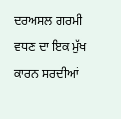ਦਰਅਸਲ ਗਰਮੀ ਵਧਣ ਦਾ ਇਕ ਮੁੱਖ ਕਾਰਨ ਸਰਦੀਆਂ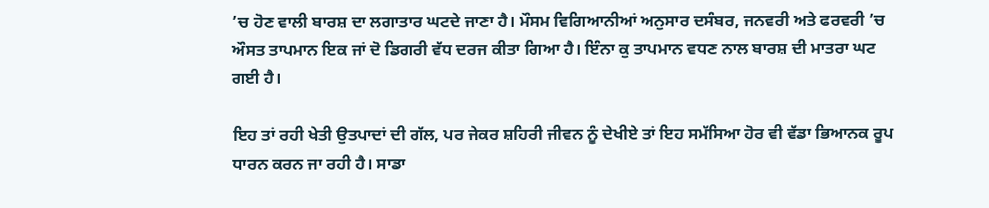’ਚ ਹੋਣ ਵਾਲੀ ਬਾਰਸ਼ ਦਾ ਲਗਾਤਾਰ ਘਟਦੇ ਜਾਣਾ ਹੈ। ਮੌਸਮ ਵਿਗਿਆਨੀਆਂ ਅਨੁਸਾਰ ਦਸੰਬਰ, ਜਨਵਰੀ ਅਤੇ ਫਰਵਰੀ ’ਚ ਔਸਤ ਤਾਪਮਾਨ ਇਕ ਜਾਂ ਦੋ ਡਿਗਰੀ ਵੱਧ ਦਰਜ ਕੀਤਾ ਗਿਆ ਹੈ। ਇੰਨਾ ਕੁ ਤਾਪਮਾਨ ਵਧਣ ਨਾਲ ਬਾਰਸ਼ ਦੀ ਮਾਤਰਾ ਘਟ ਗਈ ਹੈ।

ਇਹ ਤਾਂ ਰਹੀ ਖੇਤੀ ਉਤਪਾਦਾਂ ਦੀ ਗੱਲ, ਪਰ ਜੇਕਰ ਸ਼ਹਿਰੀ ਜੀਵਨ ਨੂੰ ਦੇਖੀਏ ਤਾਂ ਇਹ ਸਮੱਸਿਆ ਹੋਰ ਵੀ ਵੱਡਾ ਭਿਆਨਕ ਰੂਪ ਧਾਰਨ ਕਰਨ ਜਾ ਰਹੀ ਹੈ। ਸਾਡਾ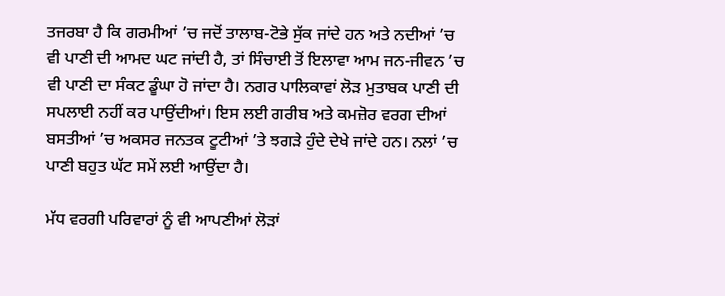ਤਜਰਬਾ ਹੈ ਕਿ ਗਰਮੀਆਂ ’ਚ ਜਦੋਂ ਤਾਲਾਬ-ਟੋਭੇ ਸੁੱਕ ਜਾਂਦੇ ਹਨ ਅਤੇ ਨਦੀਆਂ ’ਚ ਵੀ ਪਾਣੀ ਦੀ ਆਮਦ ਘਟ ਜਾਂਦੀ ਹੈ, ਤਾਂ ਸਿੰਚਾਈ ਤੋਂ ਇਲਾਵਾ ਆਮ ਜਨ-ਜੀਵਨ ’ਚ ਵੀ ਪਾਣੀ ਦਾ ਸੰਕਟ ਡੂੰਘਾ ਹੋ ਜਾਂਦਾ ਹੈ। ਨਗਰ ਪਾਲਿਕਾਵਾਂ ਲੋੜ ਮੁਤਾਬਕ ਪਾਣੀ ਦੀ ਸਪਲਾਈ ਨਹੀਂ ਕਰ ਪਾਉਂਦੀਆਂ। ਇਸ ਲਈ ਗਰੀਬ ਅਤੇ ਕਮਜ਼ੋਰ ਵਰਗ ਦੀਆਂ ਬਸਤੀਆਂ ’ਚ ਅਕਸਰ ਜਨਤਕ ਟੂਟੀਆਂ ’ਤੇ ਝਗੜੇ ਹੁੰਦੇ ਦੇਖੇ ਜਾਂਦੇ ਹਨ। ਨਲਾਂ ’ਚ ਪਾਣੀ ਬਹੁਤ ਘੱਟ ਸਮੇਂ ਲਈ ਆਉਂਦਾ ਹੈ।

ਮੱਧ ਵਰਗੀ ਪਰਿਵਾਰਾਂ ਨੂੰ ਵੀ ਆਪਣੀਆਂ ਲੋੜਾਂ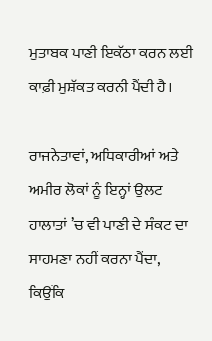ਮੁਤਾਬਕ ਪਾਣੀ ਇਕੱਠਾ ਕਰਨ ਲਈ ਕਾਫ਼ੀ ਮੁਸ਼ੱਕਤ ਕਰਨੀ ਪੈਂਦੀ ਹੈ।

ਰਾਜਨੇਤਾਵਾਂ, ਅਧਿਕਾਰੀਆਂ ਅਤੇ ਅਮੀਰ ਲੋਕਾਂ ਨੂੰ ਇਨ੍ਹਾਂ ਉਲਟ ਹਾਲਾਤਾਂ ’ਚ ਵੀ ਪਾਣੀ ਦੇ ਸੰਕਟ ਦਾ ਸਾਹਮਣਾ ਨਹੀਂ ਕਰਨਾ ਪੈਂਦਾ, ਕਿਉਂਕਿ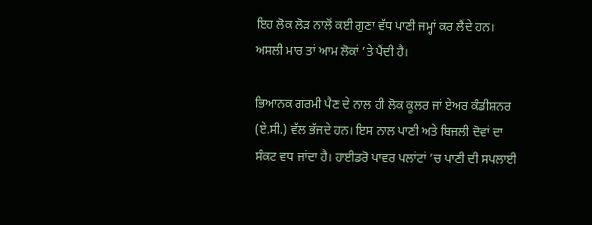ਇਹ ਲੋਕ ਲੋੜ ਨਾਲੋਂ ਕਈ ਗੁਣਾ ਵੱਧ ਪਾਣੀ ਜਮ੍ਹਾਂ ਕਰ ਲੈਂਦੇ ਹਨ। ਅਸਲੀ ਮਾਰ ਤਾਂ ਆਮ ਲੋਕਾਂ ’ਤੇ ਪੈਂਦੀ ਹੈ।

ਭਿਆਨਕ ਗਰਮੀ ਪੈਣ ਦੇ ਨਾਲ ਹੀ ਲੋਕ ਕੂਲਰ ਜਾਂ ਏਅਰ ਕੰਡੀਸ਼ਨਰ (ਏ.ਸੀ.) ਵੱਲ ਭੱਜਦੇ ਹਨ। ਇਸ ਨਾਲ ਪਾਣੀ ਅਤੇ ਬਿਜਲੀ ਦੋਵਾਂ ਦਾ ਸੰਕਟ ਵਧ ਜਾਂਦਾ ਹੈ। ਹਾਈਡਰੋ ਪਾਵਰ ਪਲਾਂਟਾਂ ’ਚ ਪਾਣੀ ਦੀ ਸਪਲਾਈ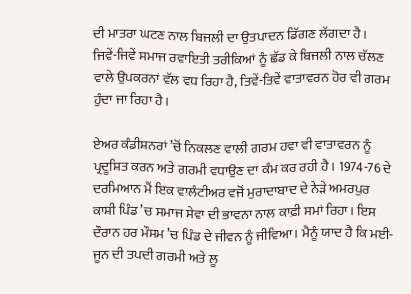ਦੀ ਮਾਤਰਾ ਘਟਣ ਨਾਲ ਬਿਜਲੀ ਦਾ ਉਤਪਾਦਨ ਡਿੱਗਣ ਲੱਗਦਾ ਹੈ। ਜਿਵੇਂ-ਜਿਵੇਂ ਸਮਾਜ ਰਵਾਇਤੀ ਤਰੀਕਿਆਂ ਨੂੰ ਛੱਡ ਕੇ ਬਿਜਲੀ ਨਾਲ ਚੱਲਣ ਵਾਲੇ ਉਪਕਰਨਾਂ ਵੱਲ ਵਧ ਰਿਹਾ ਹੈ, ਤਿਵੇਂ-ਤਿਵੇਂ ਵਾਤਾਵਰਨ ਹੋਰ ਵੀ ਗਰਮ ਹੁੰਦਾ ਜਾ ਰਿਹਾ ਹੈ।

ਏਅਰ ਕੰਡੀਸ਼ਨਰਾਂ ’ਚੋਂ ਨਿਕਲਣ ਵਾਲੀ ਗਰਮ ਹਵਾ ਵੀ ਵਾਤਾਵਰਨ ਨੂੰ ਪ੍ਰਦੂਸ਼ਿਤ ਕਰਨ ਅਤੇ ਗਰਮੀ ਵਧਾਉਣ ਦਾ ਕੰਮ ਕਰ ਰਹੀ ਹੈ। 1974-76 ਦੇ ਦਰਮਿਆਨ ਮੈਂ ਇਕ ਵਾਲੰਟੀਅਰ ਵਜੋਂ ਮੁਰਾਦਾਬਾਦ ਦੇ ਨੇੜੇ ਅਮਰਪੁਰ ਕਾਸ਼ੀ ਪਿੰਡ ’ਚ ਸਮਾਜ ਸੇਵਾ ਦੀ ਭਾਵਨਾ ਨਾਲ ਕਾਫ਼ੀ ਸਮਾਂ ਰਿਹਾ। ਇਸ ਦੌਰਾਨ ਹਰ ਮੌਸਮ ’ਚ ਪਿੰਡ ਦੇ ਜੀਵਨ ਨੂੰ ਜੀਵਿਆ। ਮੈਨੂੰ ਯਾਦ ਹੈ ਕਿ ਮਈ-ਜੂਨ ਦੀ ਤਪਦੀ ਗਰਮੀ ਅਤੇ ਲੂ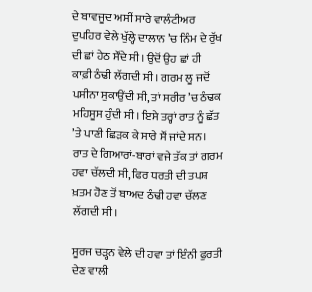ਦੇ ਬਾਵਜੂਦ ਅਸੀਂ ਸਾਰੇ ਵਾਲੰਟੀਅਰ ਦੁਪਹਿਰ ਵੇਲੇ ਖੁੱਲ੍ਹੇ ਦਾਲਾਨ ’ਚ ਨਿੰਮ ਦੇ ਰੁੱਖ ਦੀ ਛਾਂ ਹੇਠ ਸੌਂਦੇ ਸੀ। ਉਦੋਂ ਉਹ ਛਾਂ ਹੀ ਕਾਫ਼ੀ ਠੰਢੀ ਲੱਗਦੀ ਸੀ। ਗਰਮ ਲੂ ਜਦੋਂ ਪਸੀਨਾ ਸੁਕਾਉਂਦੀ ਸੀ, ਤਾਂ ਸਰੀਰ ’ਚ ਠੰਢਕ ਮਹਿਸੂਸ ਹੁੰਦੀ ਸੀ। ਇਸੇ ਤਰ੍ਹਾਂ ਰਾਤ ਨੂੰ ਛੱਤ ’ਤੇ ਪਾਣੀ ਛਿੜਕ ਕੇ ਸਾਰੇ ਸੌਂ ਜਾਂਦੇ ਸਨ। ਰਾਤ ਦੇ ਗਿਆਰਾਂ-ਬਾਰਾਂ ਵਜੇ ਤੱਕ ਤਾਂ ਗਰਮ ਹਵਾ ਚੱਲਦੀ ਸੀ, ਫਿਰ ਧਰਤੀ ਦੀ ਤਪਸ਼ ਖ਼ਤਮ ਹੋਣ ਤੋਂ ਬਾਅਦ ਠੰਢੀ ਹਵਾ ਚੱਲਣ ਲੱਗਦੀ ਸੀ।

ਸੂਰਜ ਚੜ੍ਹਨ ਵੇਲੇ ਦੀ ਹਵਾ ਤਾਂ ਇੰਨੀ ਫੁਰਤੀ ਦੇਣ ਵਾਲੀ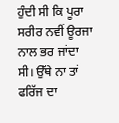ਹੁੰਦੀ ਸੀ ਕਿ ਪੂਰਾ ਸਰੀਰ ਨਵੀਂ ਊਰਜਾ ਨਾਲ ਭਰ ਜਾਂਦਾ ਸੀ। ਉੱਥੇ ਨਾ ਤਾਂ ਫਰਿੱਜ ਦਾ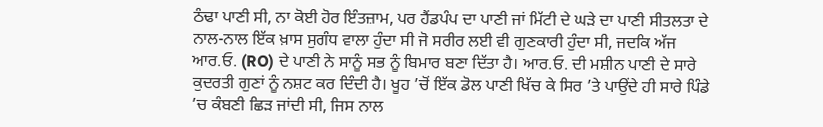ਠੰਢਾ ਪਾਣੀ ਸੀ, ਨਾ ਕੋਈ ਹੋਰ ਇੰਤਜ਼ਾਮ, ਪਰ ਹੈਂਡਪੰਪ ਦਾ ਪਾਣੀ ਜਾਂ ਮਿੱਟੀ ਦੇ ਘੜੇ ਦਾ ਪਾਣੀ ਸੀਤਲਤਾ ਦੇ ਨਾਲ-ਨਾਲ ਇੱਕ ਖ਼ਾਸ ਸੁਗੰਧ ਵਾਲਾ ਹੁੰਦਾ ਸੀ ਜੋ ਸਰੀਰ ਲਈ ਵੀ ਗੁਣਕਾਰੀ ਹੁੰਦਾ ਸੀ, ਜਦਕਿ ਅੱਜ ਆਰ.ਓ. (RO) ਦੇ ਪਾਣੀ ਨੇ ਸਾਨੂੰ ਸਭ ਨੂੰ ਬਿਮਾਰ ਬਣਾ ਦਿੱਤਾ ਹੈ। ਆਰ.ਓ. ਦੀ ਮਸ਼ੀਨ ਪਾਣੀ ਦੇ ਸਾਰੇ ਕੁਦਰਤੀ ਗੁਣਾਂ ਨੂੰ ਨਸ਼ਟ ਕਰ ਦਿੰਦੀ ਹੈ। ਖੂਹ ’ਚੋਂ ਇੱਕ ਡੋਲ ਪਾਣੀ ਖਿੱਚ ਕੇ ਸਿਰ ’ਤੇ ਪਾਉਂਦੇ ਹੀ ਸਾਰੇ ਪਿੰਡੇ ’ਚ ਕੰਬਣੀ ਛਿੜ ਜਾਂਦੀ ਸੀ, ਜਿਸ ਨਾਲ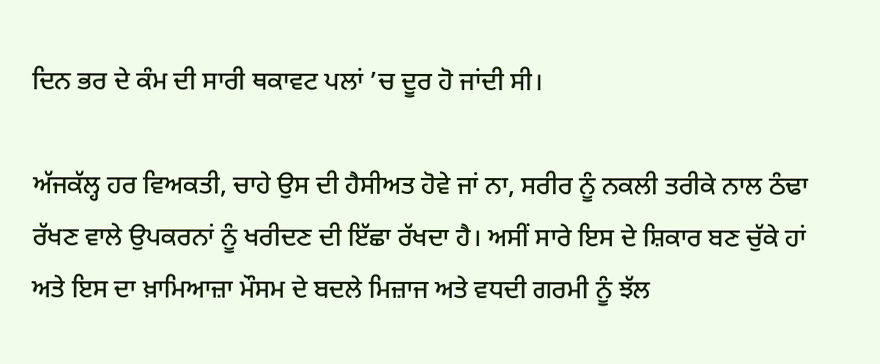ਦਿਨ ਭਰ ਦੇ ਕੰਮ ਦੀ ਸਾਰੀ ਥਕਾਵਟ ਪਲਾਂ ’ਚ ਦੂਰ ਹੋ ਜਾਂਦੀ ਸੀ।

ਅੱਜਕੱਲ੍ਹ ਹਰ ਵਿਅਕਤੀ, ਚਾਹੇ ਉਸ ਦੀ ਹੈਸੀਅਤ ਹੋਵੇ ਜਾਂ ਨਾ, ਸਰੀਰ ਨੂੰ ਨਕਲੀ ਤਰੀਕੇ ਨਾਲ ਠੰਢਾ ਰੱਖਣ ਵਾਲੇ ਉਪਕਰਨਾਂ ਨੂੰ ਖਰੀਦਣ ਦੀ ਇੱਛਾ ਰੱਖਦਾ ਹੈ। ਅਸੀਂ ਸਾਰੇ ਇਸ ਦੇ ਸ਼ਿਕਾਰ ਬਣ ਚੁੱਕੇ ਹਾਂ ਅਤੇ ਇਸ ਦਾ ਖ਼ਾਮਿਆਜ਼ਾ ਮੌਸਮ ਦੇ ਬਦਲੇ ਮਿਜ਼ਾਜ ਅਤੇ ਵਧਦੀ ਗਰਮੀ ਨੂੰ ਝੱਲ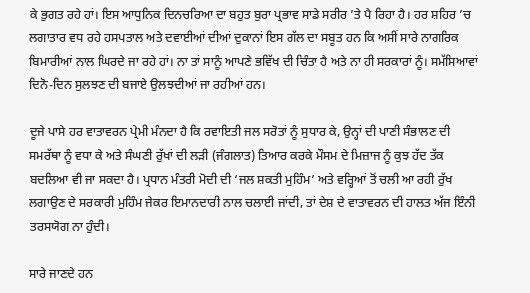ਕੇ ਭੁਗਤ ਰਹੇ ਹਾਂ। ਇਸ ਆਧੁਨਿਕ ਦਿਨਚਰਿਆ ਦਾ ਬਹੁਤ ਬੁਰਾ ਪ੍ਰਭਾਵ ਸਾਡੇ ਸਰੀਰ ’ਤੇ ਪੈ ਰਿਹਾ ਹੈ। ਹਰ ਸ਼ਹਿਰ ’ਚ ਲਗਾਤਾਰ ਵਧ ਰਹੇ ਹਸਪਤਾਲ ਅਤੇ ਦਵਾਈਆਂ ਦੀਆਂ ਦੁਕਾਨਾਂ ਇਸ ਗੱਲ ਦਾ ਸਬੂਤ ਹਨ ਕਿ ਅਸੀਂ ਸਾਰੇ ਨਾਗਰਿਕ ਬਿਮਾਰੀਆਂ ਨਾਲ ਘਿਰਦੇ ਜਾ ਰਹੇ ਹਾਂ। ਨਾ ਤਾਂ ਸਾਨੂੰ ਆਪਣੇ ਭਵਿੱਖ ਦੀ ਚਿੰਤਾ ਹੈ ਅਤੇ ਨਾ ਹੀ ਸਰਕਾਰਾਂ ਨੂੰ। ਸਮੱਸਿਆਵਾਂ ਦਿਨੋ-ਦਿਨ ਸੁਲਝਣ ਦੀ ਬਜਾਏ ਉਲਝਦੀਆਂ ਜਾ ਰਹੀਆਂ ਹਨ।

ਦੂਜੇ ਪਾਸੇ ਹਰ ਵਾਤਾਵਰਨ ਪ੍ਰੇਮੀ ਮੰਨਦਾ ਹੈ ਕਿ ਰਵਾਇਤੀ ਜਲ ਸਰੋਤਾਂ ਨੂੰ ਸੁਧਾਰ ਕੇ, ਉਨ੍ਹਾਂ ਦੀ ਪਾਣੀ ਸੰਭਾਲਣ ਦੀ ਸਮਰੱਥਾ ਨੂੰ ਵਧਾ ਕੇ ਅਤੇ ਸੰਘਣੀ ਰੁੱਖਾਂ ਦੀ ਲੜੀ (ਜੰਗਲਾਤ) ਤਿਆਰ ਕਰਕੇ ਮੌਸਮ ਦੇ ਮਿਜ਼ਾਜ ਨੂੰ ਕੁਝ ਹੱਦ ਤੱਕ ਬਦਲਿਆ ਵੀ ਜਾ ਸਕਦਾ ਹੈ। ਪ੍ਰਧਾਨ ਮੰਤਰੀ ਮੋਦੀ ਦੀ ‘ਜਲ ਸ਼ਕਤੀ ਮੁਹਿੰਮ’ ਅਤੇ ਵਰ੍ਹਿਆਂ ਤੋਂ ਚਲੀ ਆ ਰਹੀ ਰੁੱਖ ਲਗਾਉਣ ਦੇ ਸਰਕਾਰੀ ਮੁਹਿੰਮ ਜੇਕਰ ਇਮਾਨਦਾਰੀ ਨਾਲ ਚਲਾਈ ਜਾਂਦੀ, ਤਾਂ ਦੇਸ਼ ਦੇ ਵਾਤਾਵਰਨ ਦੀ ਹਾਲਤ ਅੱਜ ਇੰਨੀ ਤਰਸਯੋਗ ਨਾ ਹੁੰਦੀ।

ਸਾਰੇ ਜਾਣਦੇ ਹਨ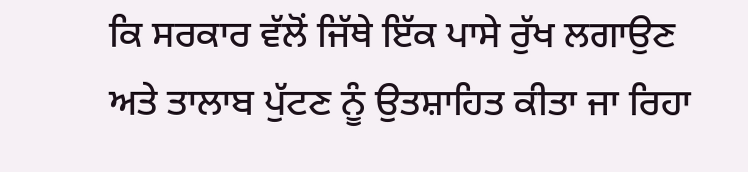ਕਿ ਸਰਕਾਰ ਵੱਲੋਂ ਜਿੱਥੇ ਇੱਕ ਪਾਸੇ ਰੁੱਖ ਲਗਾਉਣ ਅਤੇ ਤਾਲਾਬ ਪੁੱਟਣ ਨੂੰ ਉਤਸ਼ਾਹਿਤ ਕੀਤਾ ਜਾ ਰਿਹਾ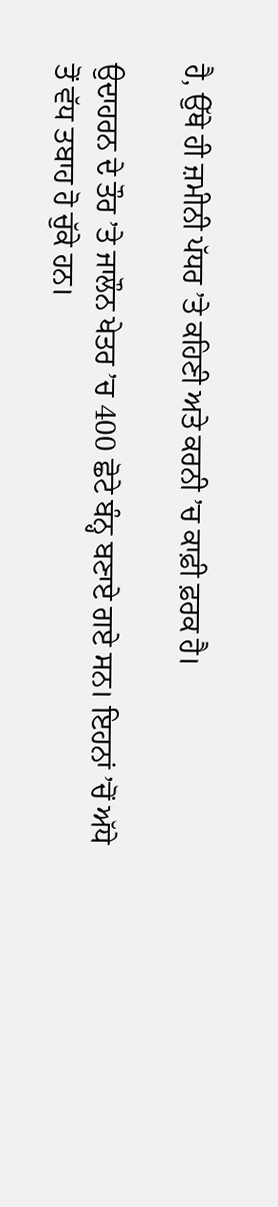ਹੈ, ਉੱਥੇ ਹੀ ਜ਼ਮੀਨੀ ਪੱਧਰ ’ਤੇ ਕਹਿਣੀ ਅਤੇ ਕਰਨੀ ’ਚ ਕਾਫ਼ੀ ਫ਼ਰਕ ਹੈ।

ਉਦਾਹਰਨ ਦੇ ਤੌਰ ’ਤੇ ਜਾਲੌਨ ਖੇਤਰ ’ਚ 400 ਛੋਟੇ ਬੰਨ੍ਹ ਬਣਾਏ ਗਏ ਸਨ। ਇਹਨਾਂ ’ਚੋਂ ਅੱਧੇ ਤੋਂ ਵੱਧ ਤਬਾਹ ਹੋ ਚੁੱਕੇ ਹਨ।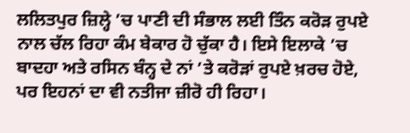ਲਲਿਤਪੁਰ ਜ਼ਿਲ੍ਹੇ ’ਚ ਪਾਣੀ ਦੀ ਸੰਭਾਲ ਲਈ ਤਿੰਨ ਕਰੋੜ ਰੁਪਏ ਨਾਲ ਚੱਲ ਰਿਹਾ ਕੰਮ ਬੇਕਾਰ ਹੋ ਚੁੱਕਾ ਹੈ। ਇਸੇ ਇਲਾਕੇ ’ਚ ਬਾਦਹਾ ਅਤੇ ਰਸਿਨ ਬੰਨ੍ਹ ਦੇ ਨਾਂ ’ਤੇ ਕਰੋੜਾਂ ਰੁਪਏ ਖ਼ਰਚ ਹੋਏ, ਪਰ ਇਹਨਾਂ ਦਾ ਵੀ ਨਤੀਜਾ ਜ਼ੀਰੋ ਹੀ ਰਿਹਾ।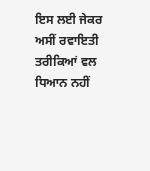ਇਸ ਲਈ ਜੇਕਰ ਅਸੀਂ ਰਵਾਇਤੀ ਤਰੀਕਿਆਂ ਵਲ ਧਿਆਨ ਨਹੀਂ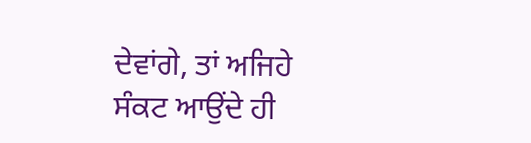ਦੇਵਾਂਗੇ, ਤਾਂ ਅਜਿਹੇ ਸੰਕਟ ਆਉਂਦੇ ਹੀ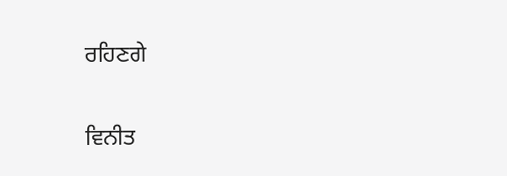ਰਹਿਣਗੇ

ਵਿਨੀਤ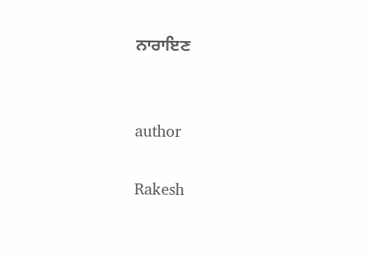ਨਾਰਾਇਣ


author

Rakesh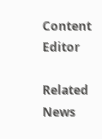Content Editor

Related News